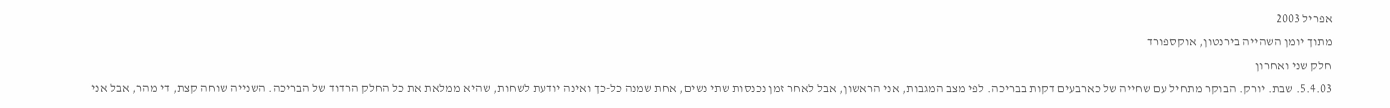אפריל 2003
מתוך יומן השהייה בירנטון, אוקספורד
חלק שני ואחרון
5.4.03. שבת. יורק. הבוקר מתחיל עם שחייה של כארבעים דקות בבריכה. לפי מצב המגבות, אני הראשון, אבל לאחר זמן נכנסות שתי נשים, אחת שמנה כל-כך ואינה יודעת לשחות, שהיא ממלאת את כל החלק הרדוד של הבריכה. השנייה שוחה קצת, די מהר, אבל אני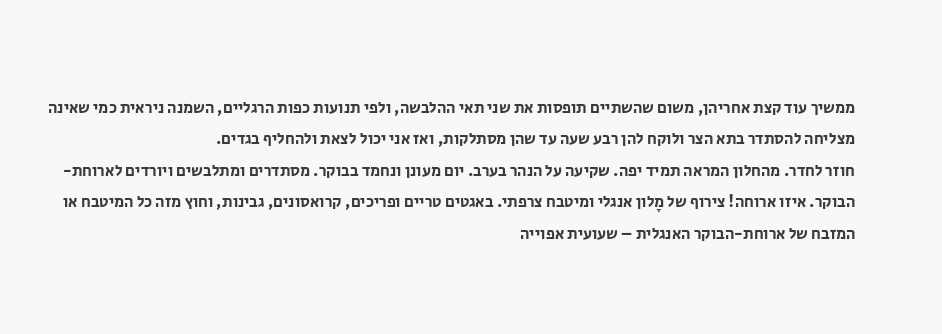ממשיך עוד קצת אחריהן, משום שהשתיים תופסות את שני תאי ההלבשה, ולפי תנועות כפות הרגליים, השמנה ניראית כמי שאינה מצליחה להסתדר בתא הצר ולוקח להן רבע שעה עד שהן מסתלקות, ואז אני יכול לצאת ולהחליף בגדים.
חוזר לחדר. מהחלון המראה תמיד יפה. שקיעה על הנהר בערב. יום מעונן ונחמד בבוקר. מסתדרים ומתלבשים ויורדים לארוחת-הבוקר. איזו ארוחה! צירוף של מָלון אנגלי ומיטבח צרפתי. באגטים טריים ופריכים, קרואסונים, גבינות, וחוץ מזה כל המיטבח או המזבח של ארוחת-הבוקר האנגלית – שעועית אפוייה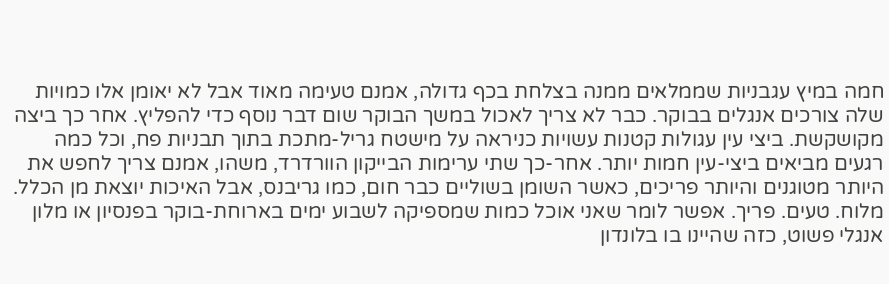חמה במיץ עגבניות שממלאים ממנה בצלחת בכף גדולה, אמנם טעימה מאוד אבל לא יאומן אלו כמויות שלה צורכים אנגלים בבוקר. כבר לא צריך לאכול במשך הבוקר שום דבר נוסף כדי להפליץ. אחר כך ביצה מקושקשת. ביצי עין עגולות קטנות עשויות כניראה על מישטח גריל-מתכת בתוך תבניות פח, וכל כמה רגעים מביאים ביצי-עין חמות יותר. אחר-כך שתי ערימות הבייקון הוורדרד, משהו, אמנם צריך לחפש את היותר מטוגנים והיותר פריכים, כאשר השומן בשוליים כבר חום, כמו גריבנס, אבל האיכות יוצאת מן הכלל. מלוח. טעים. פריך. אפשר לומר שאני אוכל כמות שמספיקה לשבוע ימים בארוחת-בוקר בפנסיון או מלון אנגלי פשוט, כזה שהיינו בו בלונדון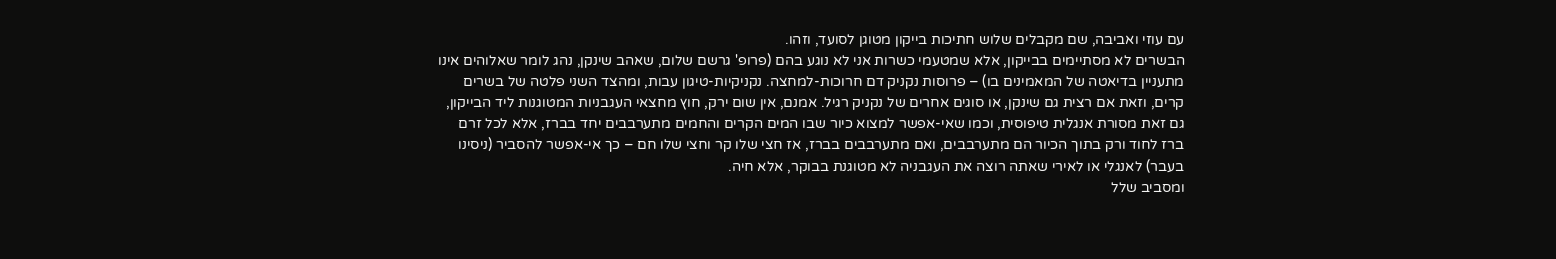עם עוזי ואביבה, שם מקבלים שלוש חתיכות בייקון מטוגן לסועד, וזהו.
הבשרים לא מסתיימים בבייקון, אלא שמטעמי כשרות אני לא נוגע בהם (פרופ' גרשם שלום, שאהב שינקן, נהג לומר שאלוהים אינו מתעניין בדיאטה של המאמינים בו) – פרוסות נקניק דם חרוכות-למחצה. נקניקיות-טיגון עבות, ומהצד השני פלטה של בשרים קרים, וזאת אם רצית גם שינקן, או סוגים אחרים של נקניק רגיל. אמנם, אין שום ירק, חוץ מחצאי העגבניות המטוגנות ליד הבייקון, גם זאת מסורת אנגלית טיפוסית, וכמו שאי-אפשר למצוא כיור שבו המים הקרים והחמים מתערבבים יחד בברז, אלא לכל זרם ברז לחוד ורק בתוך הכיור הם מתערבבים, ואם מתערבבים בברז, אז חצי שלו קר וחצי שלו חם – כך אי-אפשר להסביר (ניסינו בעבר) לאנגלי או לאירי שאתה רוצה את העגבניה לא מטוגנת בבוקר, אלא חיה.
ומסביב שלל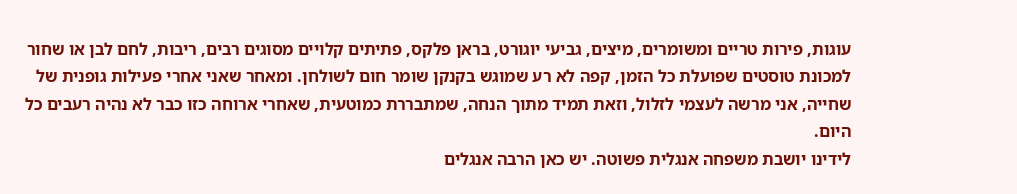עוגות, פירות טריים ומשומרים, מיצים, גביעי יוגורט, בראן פלקס, פתיתים קלויים מסוגים רבים, ריבות, לחם לבן או שחור למכונת טוסטים שפועלת כל הזמן, קפה לא רע שמוגש בקנקן שומר חום לשולחן. ומאחר שאני אחרי פעילות גופנית של שחייה, אני מרשה לעצמי לזלול, וזאת תמיד מתוך הנחה, שמתבררת כמוטעית, שאחרי ארוחה כזו כבר לא נהיה רעבים כל היום.
לידינו יושבת משפחה אנגלית פשוטה. יש כאן הרבה אנגלים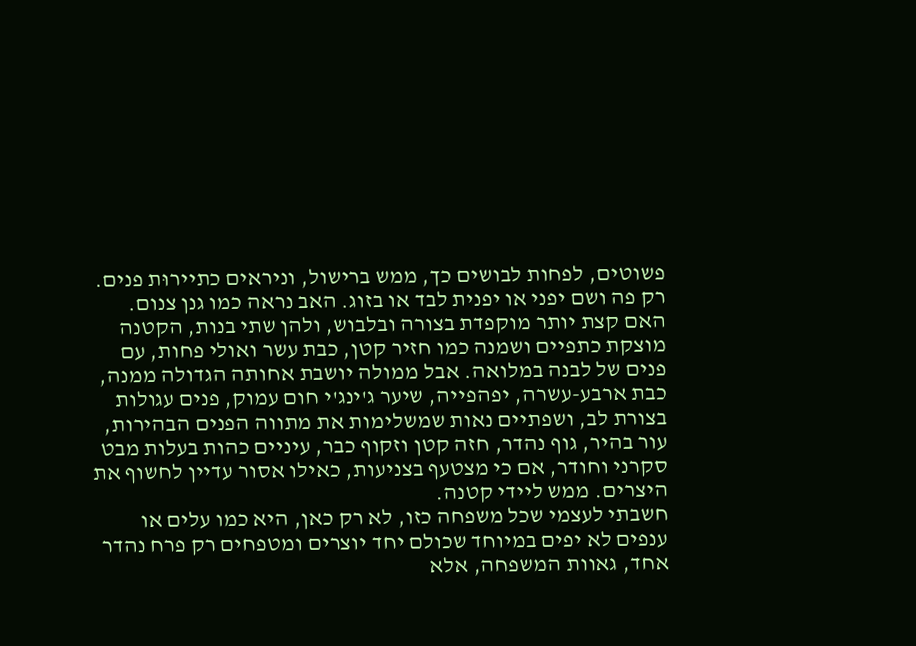פשוטים, לפחות לבושים כך, ממש ברישול, וניראים כתיירוּת פנים. רק פה ושם יפני או יפנית לבד או בזוג. האב נראה כמו גנן צנום. האם קצת יותר מוקפדת בצורה ובלבוש, ולהן שתי בנות, הקטנה מוצקת כתפיים ושמנה כמו חזיר קטן, כבת עשר ואולי פחות, עם פנים של לבנה במלואה. אבל ממולה יושבת אחותה הגדולה ממנה, כבת ארבע-עשרה, יפהפייה, שיער ג'ינג'י חום עמוק, פנים עגולות בצורת לב, ושפתיים נאות שמשלימות את מתווה הפנים הבהירות, עור בהיר, גוף נהדר, חזה קטן וזקוף כבר, עיניים כהות בעלות מבט סקרני וחודר, אם כי מצטעף בצניעות, כאילו אסור עדיין לחשוף את היצרים. ממש ליידי קטנה.
חשבתי לעצמי שכל משפחה כזו, לא רק כאן, היא כמו עלים או ענפים לא יפים במיוחד שכולם יחד יוצרים ומטפחים רק פרח נהדר אחד, גאוות המשפחה, אלא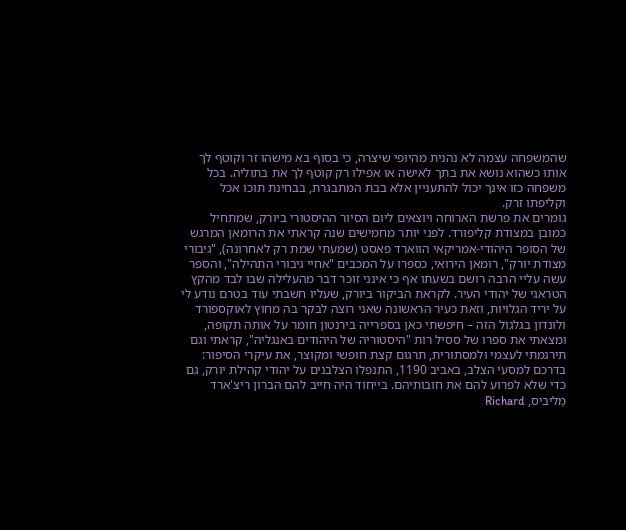שהמשפחה עצמה לא נהנית מהיופי שיצרה, כי בסוף בא מישהו זר וקוטף לך אותו כשהוא נושא את בתך לאישה או אפילו רק קוטף לך את בתוליה. בכל משפחה כזו אינך יכול להתעניין אלא בבת המתבגרת, בבחינת תוכו אכל וקליפתו זרק.
גומרים את פרשת הארוחה ויוצאים ליום הסיור ההיסטורי ביורק, שמתחיל כמובן במצודת קליפורד. לפני יותר מחמישים שנה קראתי את הרומאן המרגש של הסופר היהודי-אמריקאי הווארד פאסט (שמעתי שמת רק לאחרונה), "גיבורי מצודת יורק", רומאן הירואי, כספרו על המכבים "אחיי גיבורי התהילה", והספר עשה עליי הרבה רושם בשעתו אף כי אינני זוכר דבר מהעלילה שבו לבד מהקץ הטראגי של יהודי העיר. לקראת הביקור ביורק, שעליו חשבתי עוד בטרם נודע לי על יריד הגלויות, וזאת כעיר הראשונה שאני רוצה לבקר בה מחוץ לאוקספורד ולונדון בגלגול הזה – חיפשתי כאן בספרייה בירנטון חומר על אותה תקופה, ומצאתי את ספרו של ססיל רות "היסטוריה של היהודים באנגליה", קראתי וגם תירגמתי לעצמי ולמסתורית, תרגום קצת חופשי ומקוצר, את עיקרי הסיפור:
בדרכם למסעי הצלב, באביב 1190, התנפלו הצלבנים על יהודי קהילת יורק, גם כדי שלא לפרוע להם את חובותיהם. בייחוד היה חייב להם הברון ריצ'ארד מַליבּיס, Richard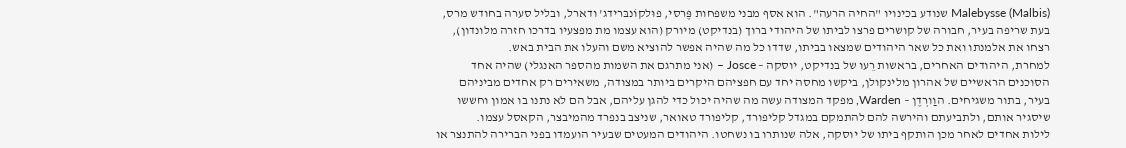Malebysse (Malbis) שנודע בכינויו "החיה הרעה". הוא אסף מבני משפחות פֶּרסי, פוּלקוֹנבּרידג' ודארל, ובליל סערה בחודש מרס, בעת שריפה בעיר, חבורה של קושרים פרצו לביתו של היהודי ברוך (בנדיקט) מיורק (הוא עצמו מת מפצעיו בדרכו חזרה מלונדון), רצחו את אלמנתו ואת כל שאר היהודים שמצאו בביתו, שדדו כל מה שהיה אפשר להוציא משם והעלו את הבית באש.
למחרת, היהודים האחרים, בראשות רֵעו של בנדיקט, יוסקה – Josce – (אני מתרגם את השמות מהספר האנגלי) שהיה אחד הסוכנים הראשיים של אהרון מלינקולן, ביקשו מחסה יחד עם חפציהם היקרים ביותר במצודה, משאירים רק אחדים מביניהם בעיר, בתור משגיחים. הוַורְדֶן – Warden, מפקד המצודה עשה מה שהיה יכול כדי להגן עליהם, אבל הם לא נתנו בו אמון וחששו שיסגיר אותם, ולתביעתם והירשה להם להתמקם במגדל קליפורד, קליפורד טאואר, שניצב בנפרד מהמיבצר, הקאסל עצמו.
לילות אחדים לאחר מכן הותקף ביתו של יוסקה, אלה שנותרו בו נשחטו. היהודים המעטים שבעיר הועמדו בפני הברירה להתנצר או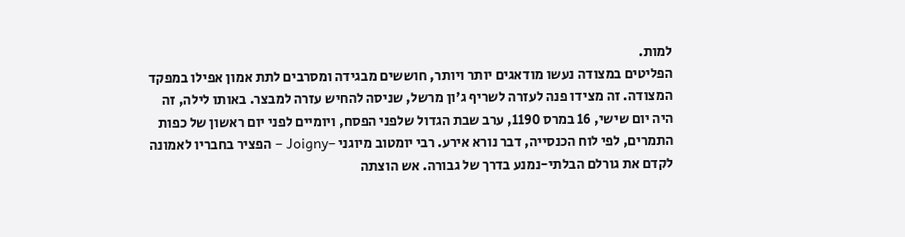למות.
הפליטים במצודה נעשו מודאגים יותר ויותר, חוששים מבגידה ומסרבים לתת אמון אפילו במפקד המצודה. זה מצידו פנה לעזרה לשריף ג'ון מרשל, שניסה להחיש עזרה למבצר. באותו לילה, זה היה יום שישי, 16 במרס 1190, ערב שבת הגדול שלפני הפסח, ויומיים לפני יום ראשון של כפות התמרים, לפי לוח הכנסייה, דבר נורא אירע. רבי יומטוב מיוגני –Joigny – הפציר בחבריו לאמונה לקדם את גורלם הבלתי-נמנע בדרך של גבורה. אש הוצתה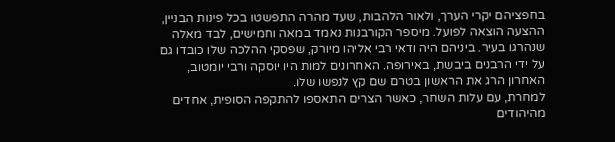בחפציהם יקרי הערך, ולאור הלהבות, שעד מהרה התפשטו בכל פינות הבניין, ההצעה הוצאה לפועל. מיספר הקורבנות נאמד במאה וחמישים, לבד מאלה שנהרגו בעיר. ביניהם היה ודאי רבי אליהו מיורק, שפסקי ההלכה שלו כובדו גם על ידי הרבנים ביבשת, באירופה. האחרונים למות היו יוסקה ורבי יומטוב, האחרון הרג את הראשון בטרם שם קץ לנפשו שלו.
למחרת, עם עלות השחר, כאשר הצרים התאספו להתקפה הסופית, אחדים מהיהודים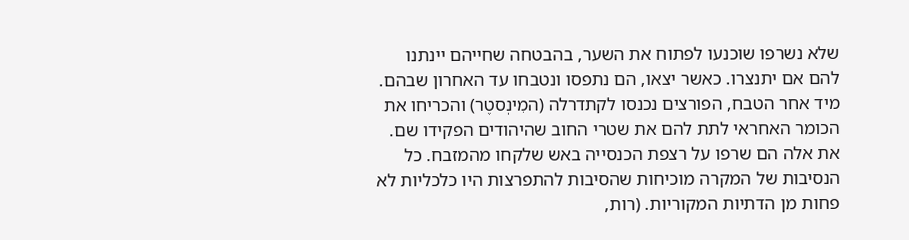שלא נשרפו שוכנעו לפתוח את השער, בהבטחה שחייהם יינתנו להם אם יתנצרו. כאשר יצאו, הם נתפסו ונטבחו עד האחרון שבהם. מיד אחר הטבח, הפורצים נכנסו לקתדרלה (המִינְסטֶר) והכריחו את הכומר האחראי לתת להם את שטרי החוב שהיהודים הפקידו שם. את אלה הם שרפו על רצפת הכנסייה באש שלקחו מהמזבח. כל הנסיבות של המקרה מוכיחות שהסיבות להתפרצות היו כלכליות לא פחות מן הדתיות המקוריות. (רות,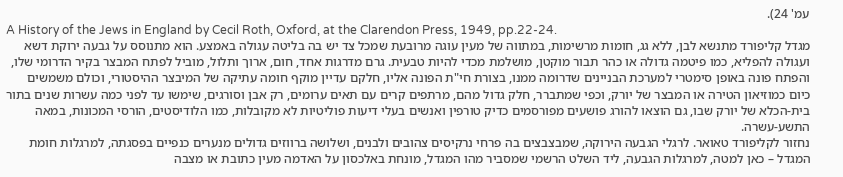עמ' 24).
A History of the Jews in England by Cecil Roth, Oxford, at the Clarendon Press, 1949, pp.22-24.
מגדל קליפורד מתנשא לבן, ללא גג, חומות מרשימות, במתווה של מעין עוגה מרובעת שמכל צד יש בה בליטה עגולה באמצע. הוא מתנוסס על גבעה ירוקת דשא ועגולה להפליא, כמו פיטמה גדולה או כהר תבור מוקטן, מושלמת מכדי להיות טבעית. גרם מדרגות אחד, חום, ארוך ותלול, מוביל לפתח המבצר בקיר הדרומי שלו, והפתח פונה באופן סימטרי למערכת הבניינים שדרומה ממנו, בצורת חי"ת הפונה אליו, חלקם עדיין מוקף חומה עתיקה של המיבצר ההיסטורי, וכולם משמשים כיום כמוזיאון הטירה או המבצר של יורק, וכפי שמתברר, חלק גדול מהם, מרתפים קרים עם תאים ערומים, רק אבן וסורגים, שימשו עד לפני כמה עשרות שנים בתור בית-הכלא של יורק שבו, גם הוצאו להורג פושעים מפורסמים כדיק טורפין ואנשים בעלי דיעות פוליטיות לא מקובלות, כמו הלודיסטים, הורסי המכונות, במאה התשע-עשרה.
נחזור לקליפורד טאואר. לרגלי הגבעה הירוקה, שמבצבצים בה פרחי נרקיסים צהובים ולבנים, ושלושה ברווזים גדולים מנערים כנפיים בפסגתה, למרגלות חומת המגדל – כאן למטה, למרגלות הגבעה, ליד השלט הרשמי שמסביר מהו המגדל, מונחת באלכסון על האדמה מעין כתובת או מצבה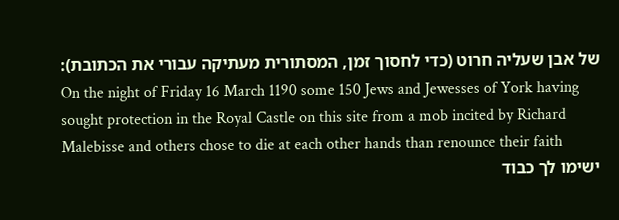של אבן שעליה חרוט (כדי לחסוך זמן, המסתורית מעתיקה עבורי את הכתובת):
On the night of Friday 16 March 1190 some 150 Jews and Jewesses of York having sought protection in the Royal Castle on this site from a mob incited by Richard Malebisse and others chose to die at each other hands than renounce their faith
ישימו לך כבוד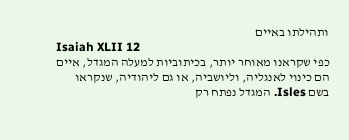ותהילתו באיים
Isaiah XLII 12
כפי שקראנו מאוחר יותר, בכיתוביות למעלה המגדל, איים הם כינוי לאנגליה, וליושביה, או גם ליהודיה, שנקראו בשם Isles. המגדל נפתח רק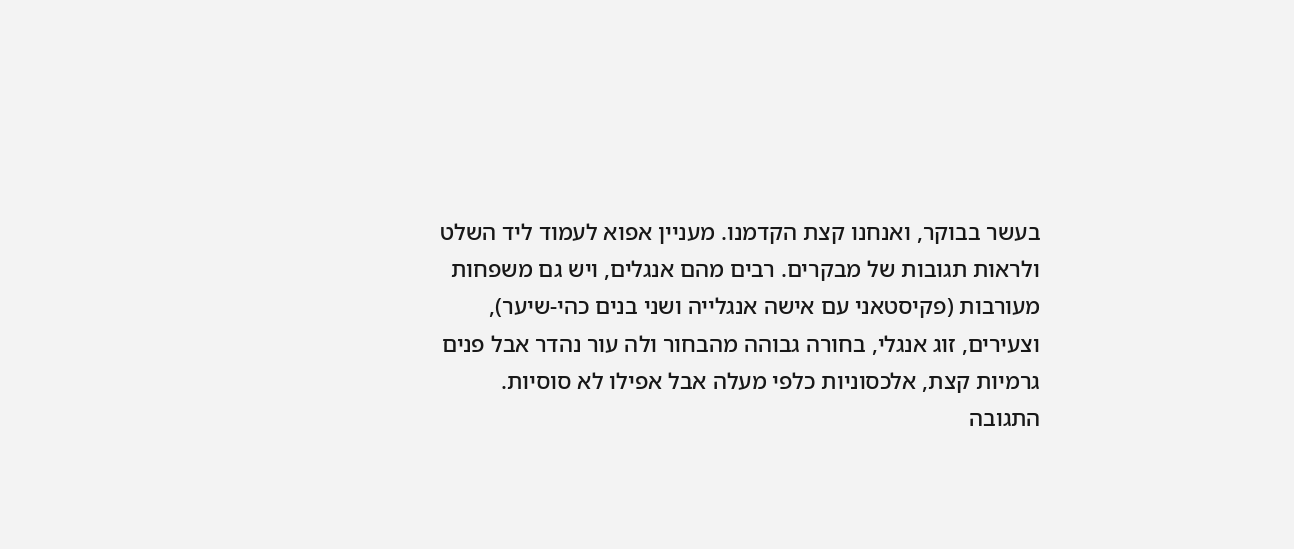בעשר בבוקר, ואנחנו קצת הקדמנו. מעניין אפוא לעמוד ליד השלט ולראות תגובות של מבקרים. רבים מהם אנגלים, ויש גם משפחות מעורבות (פקיסטאני עם אישה אנגלייה ושני בנים כהי-שיער), וצעירים, זוג אנגלי, בחורה גבוהה מהבחור ולה עור נהדר אבל פנים גרמיות קצת, אלכסוניות כלפי מעלה אבל אפילו לא סוסיות.
התגובה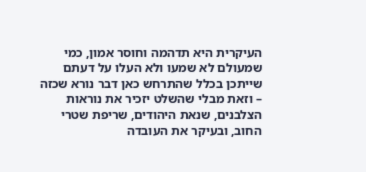העיקרית היא תדהמה וחוסר אמון, כמי שמעולם לא שמעו ולא העלו על דעתם שייתכן בכלל שהתרחש כאן דבר נורא שכזה – וזאת מבלי שהשלט יזכיר את נוראות הצלבנים, שנאת היהודים, שריפת שטרי החוב, ובעיקר את העובדה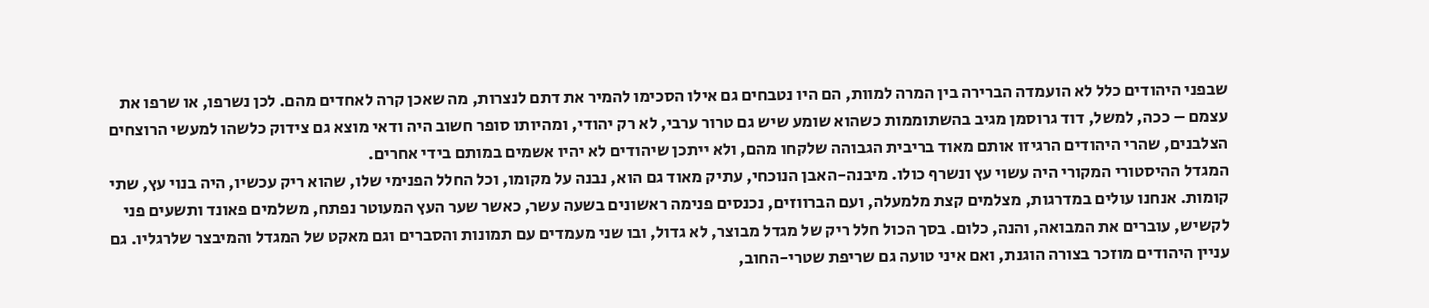שבפני היהודים כלל לא הועמדה הברירה בין המרה למוות, הם היו נטבחים גם אילו הסכימו להמיר את דתם לנצרות, מה שאכן קרה לאחדים מהם. לכן נשרפו, או שרפו את עצמם – ככה, למשל, דוד גרוסמן מגיב בהשתוממות כשהוא שומע שיש גם טרור ערבי, לא רק יהודי, ומהיותו סופר חשוב היה ודאי מוצא גם צידוק כלשהו למעשי הרוצחים הצלבנים, שהרי היהודים הרגיזו אותם מאוד בריבית הגבוהה שלקחו מהם, ולא ייתכן שיהודים לא יהיו אשמים במותם בידי אחרים.
המגדל ההיסטורי המקורי היה עשוי עץ ונשרף כולו. מיבנה-האבן הנוכחי, עתיק מאוד גם הוא, נבנה על מקומו, וכל החלל הפנימי שלו, שהוא ריק עכשיו, היה בנוי עץ, שתי קומות. אנחנו עולים במדרגות, מצלמים קצת מלמעלה, ועם הברווזים, נכנסים פנימה ראשונים בשעה עשר, כאשר שער העץ המעוטר נפתח, משלמים פאונד ותשעים פני לקשיש, עוברים את המבואה, והנה, כלום. בסך הכול חלל ריק של מגדל מבוצר, לא גדול, ובו שני מעמדים עם תמונות והסברים וגם מאקט של המגדל והמיבצר שלרגליו. גם עניין היהודים מוזכר בצורה הוגנת, ואם איני טועה גם שריפת שטרי-החוב,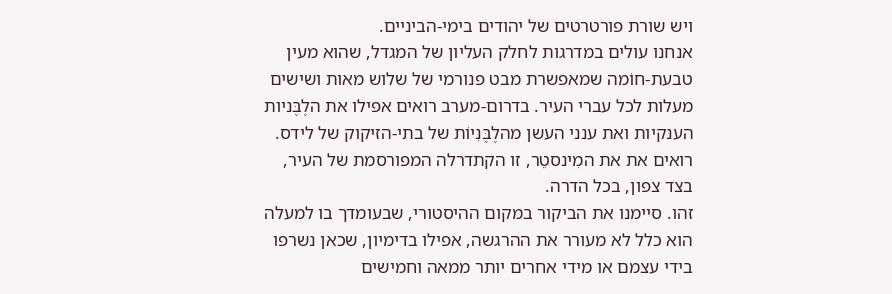ויש שורת פורטרטים של יהודים בימי-הביניים.
אנחנו עולים במדרגות לחלק העליון של המגדל, שהוא מעין טבעת-חוֹמה שמאפשרת מבט פנורמי של שלוש מאות ושישים מעלות לכל עברי העיר. בדרום-מערב רואים אפילו את הלֶבֶּניות הענקיות ואת ענני העשן מהלֶבֶּנִיוֹת של בתי-הזיקוק של לידס. רואים את את המִינסטֵר, זו הקתדרלה המפורסמת של העיר, בצד צפון, בכל הדרה.
זהו. סיימנו את הביקור במקום ההיסטורי, שבעומדך בו למעלה הוא כלל לא מעורר את ההרגשה, אפילו בדימיון, שכאן נשרפו בידי עצמם או מידי אחרים יותר ממאה וחמישים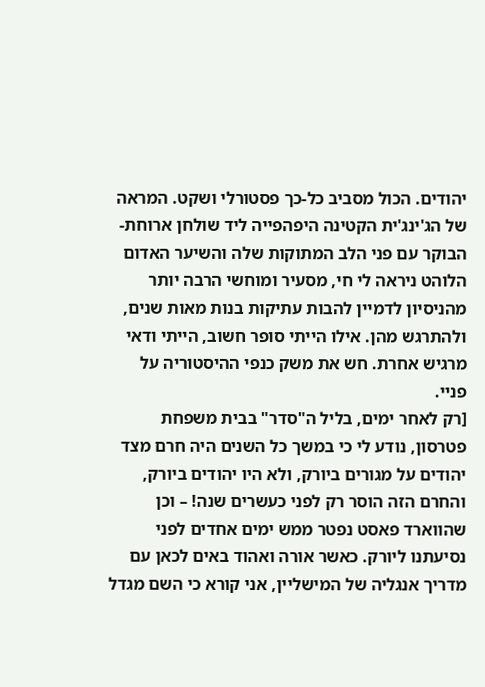יהודים. הכול מסביב כל-כך פסטורלי ושקט. המראה של הג'ינג'ית הקטינה היפהפייה ליד שולחן ארוחת-הבוקר עם פני הלב המתוקות שלה והשיער האדום הלוהט ניראה לי חי, מסעיר ומוחשי הרבה יותר מהניסיון לדמיין להבות עתיקות בנות מאות שנים, ולהתרגש מהן. אילו הייתי סופר חשוב, הייתי ודאי מרגיש אחרת. חש את משק כנפי ההיסטוריה על פניי.
[רק לאחר ימים, בליל ה"סדר" בבית משפחת פטרסון, נודע לי כי במשך כל השנים היה חרם מצד יהודים על מגורים ביורק, ולא היו יהודים ביורק, והחרם הזה הוסר רק לפני כעשרים שנה! – וכן שהווארד פאסט נפטר ממש ימים אחדים לפני נסיעתנו ליורק. כאשר אורה ואהוד באים לכאן עם מדריך אנגליה של המישליין, אני קורא כי השם מגדל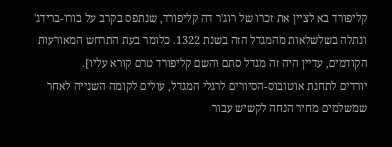קליפורד בא לציין את זכרו של רוג'ר דה קליפורד, שנתפס בקרב על בורו-ברידג' ונתלה בשלשלאות מהמגדל הזה בשנת 1322. כלומר בעת התרחש המאורעות הקודמים, עדיין היה זה מגדל סתם והשם קליפורד טרם קורא עליו].
יורדים לתחנת אוטובוס-הסיורים לרגלי המגדל, עולים לקומה השנייה לאחר שמשלמים מחיר הנחה לקשיש עבור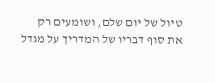טיול של יום שלם, ושומעים רק את סוף דבריו של המדריך על מגדל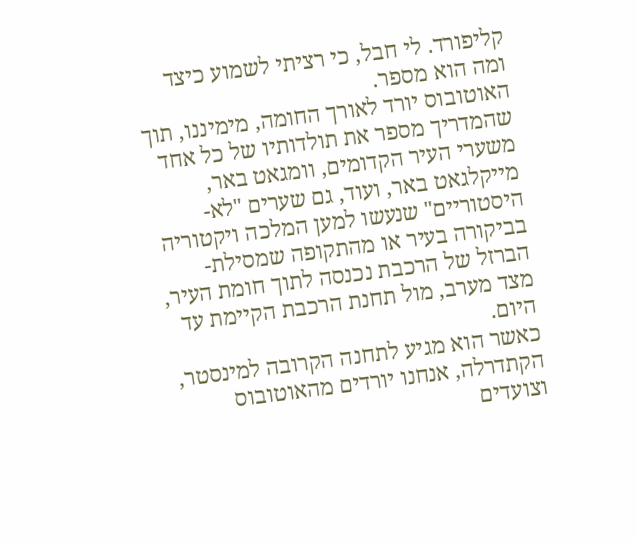קליפורד. לי חבל, כי רציתי לשמוע כיצד ומה הוא מספר.
האוטובוס יורד לאורך החומה, מימיננו, תוך שהמדריך מספר את תולדותיו של כל אחד משערי העיר הקדומים, וומגאט באר, מייקלגאט באר, ועוד, גם שערים "לא-היסטוריים" שנעשו למען המלכה ויקטוריה בביקורה בעיר או מהתקופה שמסילת-הברזל של הרכבת נכנסה לתוך חומת העיר, מצד מערב, מול תחנת הרכבת הקיימת עד היום.
כאשר הוא מגיע לתחנה הקרובה למינסטר, הקתדרלה, אנחנו יורדים מהאוטובוס וצועדים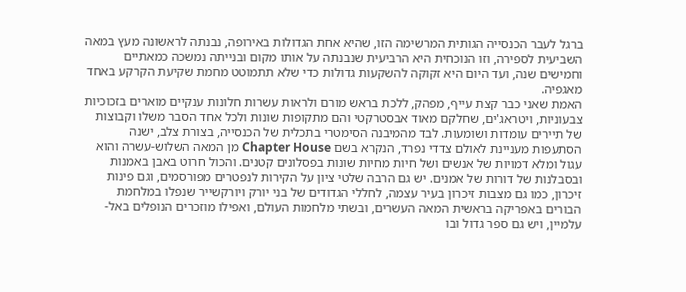ברגל לעבר הכנסייה הגותית המרשימה הזו, שהיא אחת הגדולות באירופה, נבנתה לראשונה מעץ במאה השביעית לספירה, וזו הנוכחית היא הרביעית שנבנתה על אותו מקום ובנייתה נמשכה כמאתיים וחמישים שנה, ועד היום היא זקוקה להשקעות גדולות כדי שלא תתמוטט מחמת שקיעת הקרקע באחד מאגפיה.
האמת שאני כבר קצת עייף, מפהק, ללכת בראש מורם ולראות עשרות חלונות ענקיים מוארים בזכוכיות צבעוניות, ויטראג'ים, שחלקם מאוד אבסטרקטי והם מתקופות שונות ולכל אחד הסבר משלו וקבוצות של תיירים עומדות ושומעות. לבד מהמיבנה הסימטרי בתכלית של הכנסייה, בצורת צלב, ישנה הסתעפות מעניינת לאולם צדדי נפרד, הנקרא בשם Chapter House מן המאה השלוש-עשרה והוא עגול ומלא דמויות של אנשים ושל חיות מחיות שונות בפסלונים קטנים. והכול חרוט באבן באמנות ובסבלנות של דורות של אמנים. יש גם הרבה שלטי ציון על הקירות לנפטרים מפורסמים, וגם פינות זיכרון, כמו גם מצבות זיכרון בעיר עצמה, לחללי הגדודים של בני יורק ויורקשייר שנפלו במלחמת הבורים באפריקה בראשית המאה העשרים, ובשתי מלחמות העולם, ואפילו מוזכרים הנופלים באל-עלמיין, ויש גם ספר גדול ובו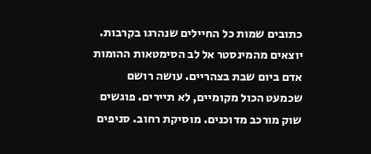כתובים שמות כל החיילים שנהרגו בקרבות.
יוצאים מהמינסטר אל לב הסימטאות ההומות אדם ביום שבת בצהריים. עושה רושם שכמעט הכול מקומיים, לא תיירים. פוגשים שוק מורכב מדוכנים. מוסיקת רחוב. סניפים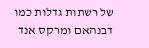של רשתות גדלות כמו דבנהאם ומרקס אנד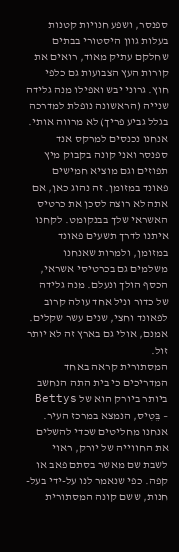ספנסר, ושפע חנויות קטנות בעלות גוון היסטורי בבתים שחלקם עתיק מאוד, רואים את קורות העץ הצבועות גם כלפי חוץ. גרוני יבש ואפילו מנה גלידה שנייה (הראשונה נופלת למדרכה בגלל גביע פריך) לא מרווה אותי. אנחנו נכנסים למרקס אנד ספנסר ואני קונה בקבוק מיץ תפוזים וגם מוציא חמישים פאונד במזומן. זה נהוג כאן, אם אתה לא רוצה לסכן את כרטיס האשראי שלך בבנקומט. לקחנו איתנו לדרך תשעים פאונד במזומן, ולמרות שאנחנו משלמים גם בכרטיסי אשראי, הכסף הולך ונעלם. מנה גלידה של כדור וניל אחד עולה קרוב לפאונד וחצי, שנים עשר שקלים. אמנם, אולי גם בארץ זה לא יותר זול.
המסתורית קראה באחד המדריכים כי בית התה הנחשב ביותר ביורק הוא של Bettys – בֵּטִיס, הנמצא במרכז העיר. אנחנו מחליטים שכדי להשלים את החווייה של יורק, ראוי לשבת שם מאשר בסתם פאב או קפה. כפי שנאמר לנו על-ידי בעל-חנות, ששם קונה המסתורית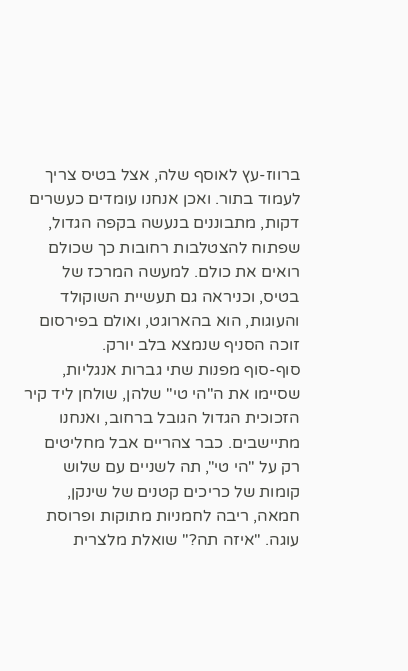ברווז-עץ לאוסף שלה, אצל בטיס צריך לעמוד בתור. ואכן אנחנו עומדים כעשרים דקות, מתבוננים בנעשה בקפה הגדול, שפתוח להצטלבות רחובות כך שכולם רואים את כולם. למעשה המרכז של בטיס, וכניראה גם תעשיית השוקולד והעוגות, הוא בהארוגט, ואולם בפירסום זוכה הסניף שנמצא בלב יורק.
סוף-סוף מפנות שתי גברות אנגליות, שסיימו את ה"הי טי" שלהן, שולחן ליד קיר הזכוכית הגדול הגובל ברחוב, ואנחנו מתיישבים. כבר צהריים אבל מחליטים רק על "הי טי", תה לשניים עם שלוש קומות של כריכים קטנים של שינקן, חמאה, ריבה לחמניות מתוקות ופרוסת עוגה. "איזה תה?" שואלת מלצרית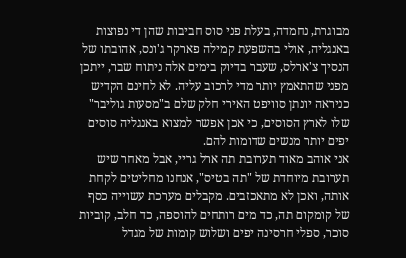מבוגרת, נחמדה, בעלת פני סוס חביבות שהן די נפוצות באנגליה, אולי בהשפעת קמילה פארקר ג'ונס, אהובתו של הנסיך צ'ארלס, שעבר בדיוק בימים אלה ניתוח שבר, ייתכן מפני שהתאמץ יותר מדי לרכוב עליה. לא לחינם הקדיש כניראה יונתן סוויפט האירי חלק שלם ב"מסעות גוליבר" שלו לארץ הסוסים, כי אכן אפשר למצוא באנגליה סוסים יפים יותר מנשים שדומות להם.
אני אוהב מאוד תערובת תה ארל גריי, אבל מאחר שיש תערובת מיוחדת של "תה בטיס", אנחנו מחליטים לקחת אותה, ואכן לא מתאכזבים. מקבלים מערכת עשוייה כסף של קומקום תה, כד מים רותחים להוספה, כד חלב, קוביות סוכר, ספלי חרסינה יפים ושלוש קומות של מגדל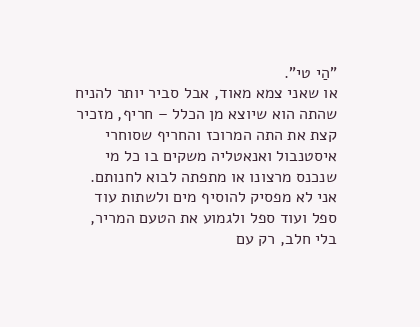"הַי טי".
או שאני צמא מאוד, אבל סביר יותר להניח שהתה הוא שיוצא מן הכלל – חריף, מזכיר קצת את התה המרוכז והחריף שסוחרי איסטנבול ואנאטליה משקים בו כל מי שנכנס מרצונו או מתפתה לבוא לחנותם. אני לא מפסיק להוסיף מים ולשתות עוד ספל ועוד ספל ולגמוע את הטעם המריר, בלי חלב, רק עם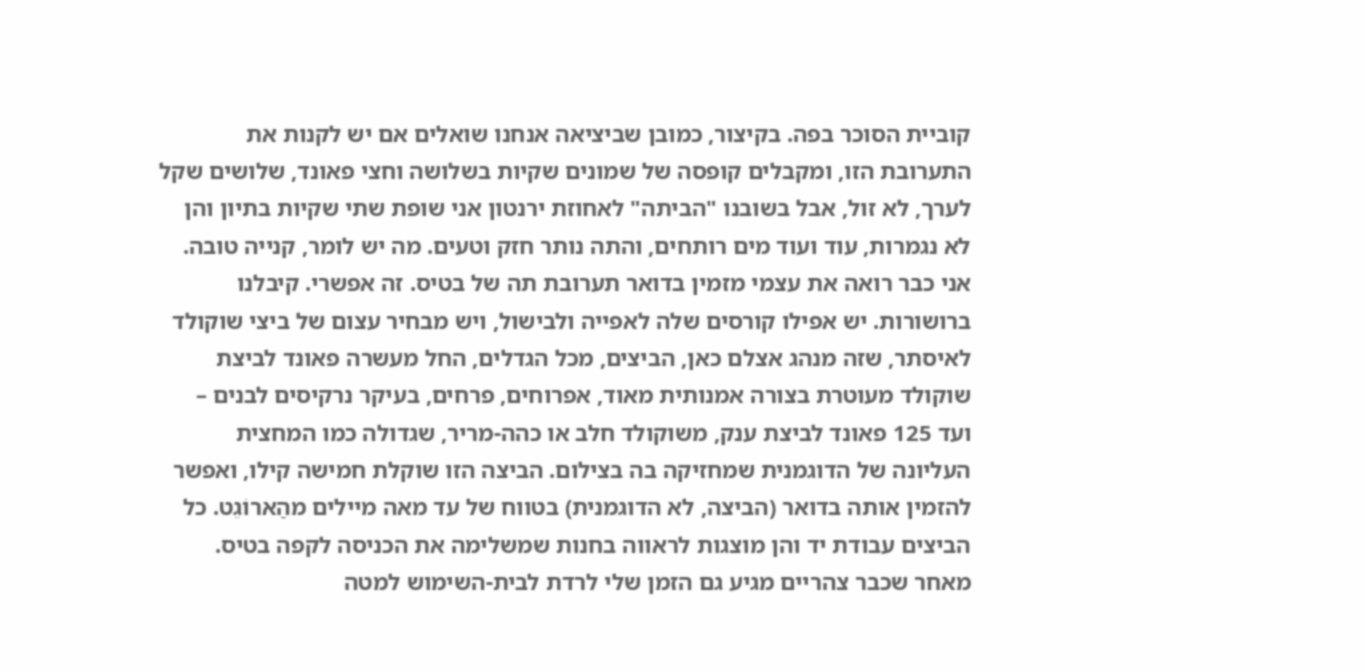קוביית הסוכר בפה. בקיצור, כמובן שביציאה אנחנו שואלים אם יש לקנות את התערובת הזו, ומקבלים קופסה של שמונים שקיות בשלושה וחצי פאונד, שלושים שקל לערך, לא זול, אבל בשובנו "הביתה" לאחוזת ירנטון אני שופת שתי שקיות בתיון והן לא נגמרות, עוד ועוד מים רותחים, והתה נותר חזק וטעים. מה יש לומר, קנייה טובה. אני כבר רואה את עצמי מזמין בדואר תערובת תה של בטיס. זה אפשרי. קיבלנו ברושורות. יש אפילו קורסים שלה לאפייה ולבישול, ויש מבחיר עצום של ביצי שוקולד לאיסתר, שזה מנהג אצלם כאן, הביצים, מכל הגדלים, החל מעשרה פאונד לביצת שוקולד מעוטרת בצורה אמנותית מאוד, אפרוחים, פרחים, בעיקר נרקיסים לבנים – ועד 125 פאונד לביצת ענק, משוקולד חלב או כהה-מריר, שגדולה כמו המחצית העליונה של הדוגמנית שמחזיקה בה בצילום. הביצה הזו שוקלת חמישה קילו, ואפשר להזמין אותה בדואר (הביצה, לא הדוגמנית) בטווח של עד מאה מיילים מהַארוֹגֵט. כל הביצים עבודת יד והן מוצגות לראווה בחנות שמשלימה את הכניסה לקפה בטיס.
מאחר שכבר צהריים מגיע גם הזמן שלי לרדת לבית-השימוש למטה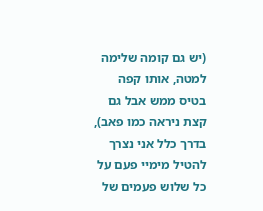(יש גם קומה שלימה למטה, אותו קפה בטיס ממש אבל גם קצת ניראה כמו פאב), בדרך כלל אני נצרך להטיל מימיי פעם על כל שלוש פעמים של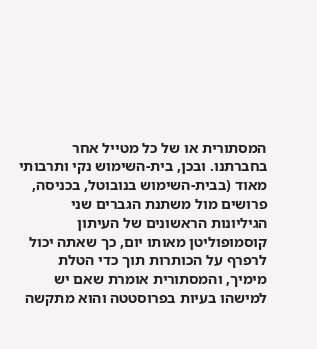המסתורית או של כל מטייל אחר בחברתנו. ובכן, בית-השימוש נקי ותרבותי מאוד (בבית-השימוש בנובוטל, בכניסה, פרושים מול משתנת הגברים שני הגיליונות הראשונים של העיתון קוסמופוליטן מאותו יום, כך שאתה יכול לרפרף על הכותרות תוך כדי הטלת מימיך, והמסתורית אומרת שאם יש למישהו בעיות בפרוסטטה והוא מתקשה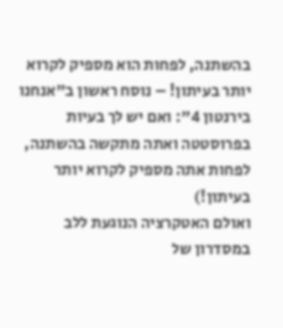בהשתנה, לפחות הוא מספיק לקרוא יותר בעיתון! – נוסח ראשון ב"אנחנו בירנטון 4": ואם יש לך בעיות בפרוסטטה ואתה מתקשה בהשתנה, לפחות אתה מספיק לקרוא יותר בעיתון!)
ואולם האטקרציה הנוגעת ללב במסדרון של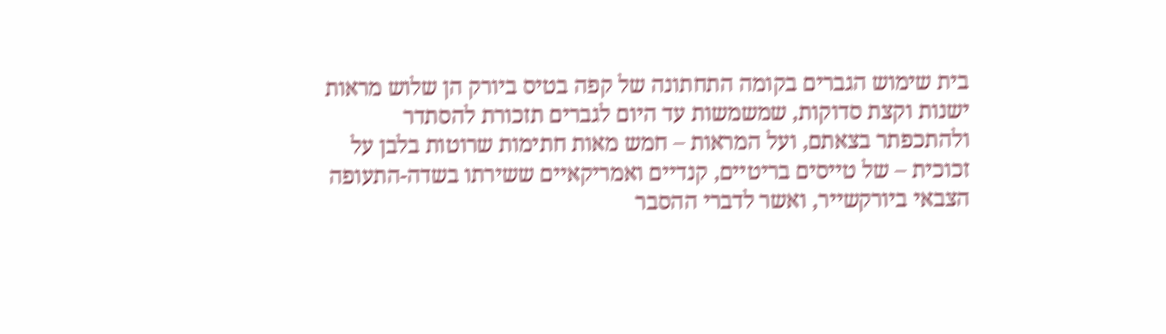בית שימוש הגברים בקומה התחתונה של קפה בטיס ביורק הן שלוש מראות ישנות וקצת סדוקות, שמשמשות עד היום לגברים תזכורת להסתדר ולהתכפתר בצאתם, ועל המראות – חמש מאות חתימות שרוטות בלבן על זכוכית – של טייסים בריטיים, קנדיים ואמריקאיים ששירתו בשדה-התעופה הצבאי ביורקשייר, ואשר לדברי ההסבר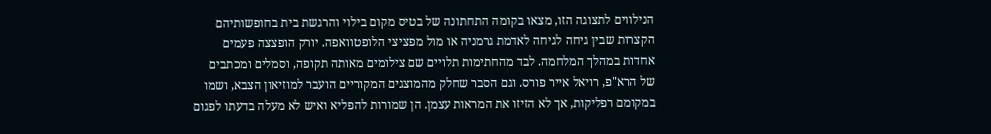הנילווים לתצוגה הזו, מצאו בקומה התחתונה של בטיס מקום בילוי והרגשת בית בחופשותיהם הקצרות שבין גיחה לגיחה לאדמת גרמניה או מול מפציצי הלופטוואפה. יורק הופצצה פעמים אחדות במהלך המלחמה. לבד מהחתימות תלויים שם צילומים מאותה תקופה, וסמלים ומכתבים של הרא"פ, רויאל אייר פורס. וגם הסבר שחלק מהמוצגים המקוריים הועבר למוזיאון הצבא, ושמו במקומם רפליקות, אך לא הזיזו את המראות עצמן. הן שמורות להפליא ואיש לא מעלה בדעתו לפגום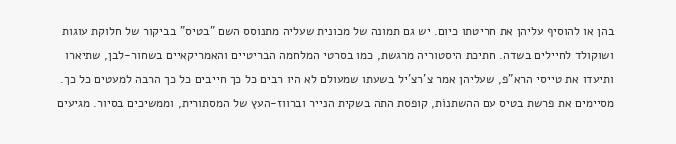בהן או להוסיף עליהן את חריטתו כיום. יש גם תמונה של מכונית שעליה מתנוסס השם "בטיס" בביקור של חלוקת עוגות ושוקולד לחיילים בשדה. חתיכת היסטוריה מרגשת, כמו בסרטי המלחמה הבריטיים והאמריקאיים בשחור-לבן, שתיארו ותיעדו את טייסי הרא"פ, שעליהן אמר צ'רצ'יל בשעתו שמעולם לא היו רבים כל כך חייבים כל כך הרבה למעטים כל כך.
מסיימים את פרשת בטיס עם ההשתנוֹת, קופסת התה בשקית הנייר וברווז-העץ של המסתורית, וממשיכים בסיור. מגיעים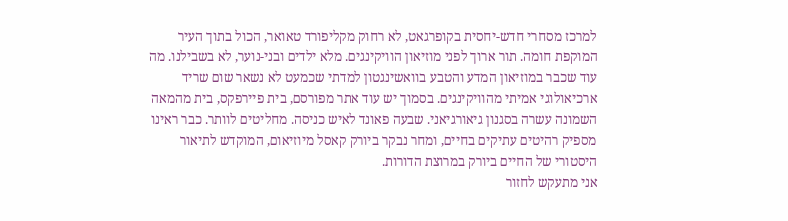למרכז מסחרי חדש-יחסית בקופרגאט, לא רחוק מקליפורד טאואר, הכול בתוך העיר המוקפת חומה. תור ארוך לפני מוזיאון הוויקינגים. מלא ילדים ובני-נוער, לא בשבילנו. מה עוד שכבר במוזיאון המדע והטבע בוואשינגטון למדתי שכמעט לא נשאר שום שריד ארכיאולוגי אמיתי מהוויקינגים. בסמוך יש עוד אתר מפורסם, בית פיירפקס, בית מהמאה השמונה עשרה בסגנון גיאורגיאני. שבעה פאונד לאיש כניסה. מחליטים לוותר. כבר ראינו מספיק רהיטים עתיקים בחיים, ומחר נבקר ביורק קאסל מיוזיאום, המוקדש לתיאור היסטורי של החיים ביורק במרוצת הדורות.
אני מתעקש לחזור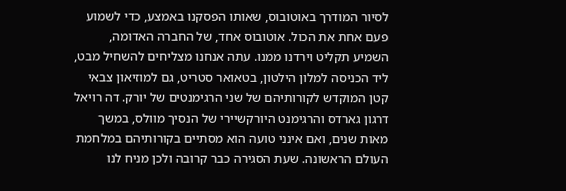לסיור המודרך באוטובוס, שאותו הפסקנו באמצע, כדי לשמוע פעם אחת את הכול. אוטובוס אחד, של החברה האדומה, השמיע תקליט וירדנו ממנו. עתה אנחנו מצליחים להשחיל מבט, ליד הכניסה למלון הילטון, בטאואר סטריט, גם למוזיאון צבאי קטן המוקדש לקורותיהם של שני הרגימנטים של יורק. דה רויאל דרגון גארדס והרגימנט היורקשיירי של הנסיך מוולס, במשך מאות שנים, ואם אינני טועה הוא מסתיים בקורותיהם במלחמת העולם הראשונה. שעת הסגירה כבר קרובה ולכן מניח לנו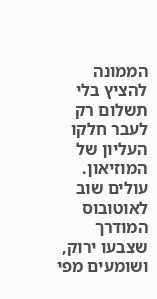הממונה להציץ בלי תשלום רק לעבר חלקו העליון של המוזיאון.
עולים שוב לאוטובוס המודרך שצבעו ירוק, ושומעים מפי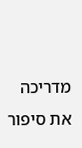מדריכה את סיפור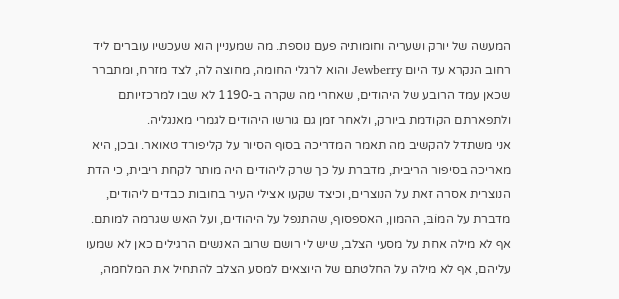המעשה של יורק ושעריה וחומותיה פעם נוספת. מה שמעניין הוא שעכשיו עוברים ליד רחוב הנקרא עד היום Jewberry והוא לרגלי החומה, מחוצה לה, לצד מזרח, ומתברר שכאן עמד הרובע של היהודים, שאחרי מה שקרה ב-1190 לא שבו למרכזיותם ולתפארתם הקודמת ביורק, ולאחר זמן גם גורשו היהודים לגמרי מאנגליה.
אני משתדל להקשיב מה תאמר המדריכה בסוף הסיור על קליפורד טאואר. ובכן, היא מאריכה בסיפור הריבית, מדברת על כך שרק ליהודים היה מותר לקחת ריבית, כי הדת הנוצרית אסרה זאת על הנוצרים, וכיצד שקעו אצילי העיר בחובות כבדים ליהודים, מדברת על המוֹבּ, ההמון, האספסוף, שהתנפל על היהודים, ועל האש שגרמה למותם. אף לא מילה אחת על מסעי הצלב, שיש לי רושם שרוב האנשים הרגילים כאן לא שמעו עליהם, אף לא מילה על החלטתם של היוצאים למסע הצלב להתחיל את המלחמה,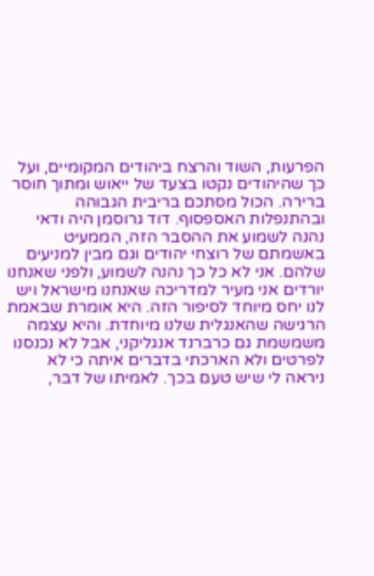הפרעות, השוד והרצח ביהודים המקומיים, ועל כך שהיהודים נקטו בצעד של ייאוש ומתוך חוסר ברירה. הכול מסתכם בריבית הגבוהה ובהתנפלות האספסוף. דוד גרוסמן היה ודאי נהנה לשמוע את ההסבר הזה, הממעיט באשמתם של רוצחי יהודים וגם מבין למניעים שלהם. אני לא כל כך נהנה לשמוע, ולפני שאנחנו יורדים אני מעיר למדריכה שאנחנו מישראל ויש לנו יחס מיוחד לסיפור הזה. היא אומרת שבאמת הרגישה שהאנגלית שלנו מיוחדת. והיא עצמה משמשמת גם כרברנד אנגליקני, אבל לא נכנסנו לפרטים ולא הארכתי בדברים איתה כי לא ניראה לי שיש טעם בכך. לאמיתו של דבר,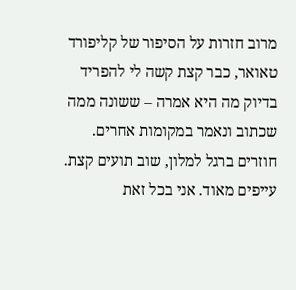מרוב חזרות על הסיפור של קליפורד טאואר, כבר קצת קשה לי להפריד בדיוק מה היא אמרה – ששונה ממה שכתוב ונאמר במקומות אחרים.
חוזרים ברגל למלון, שוב תועים קצת. עייפים מאוד. אני בכל זאת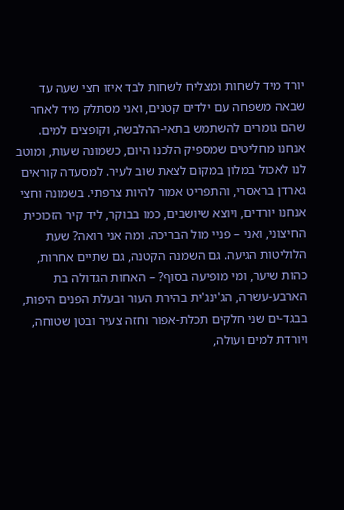יורד מיד לשחות ומצליח לשחות לבד איזו חצי שעה עד שבאה משפחה עם ילדים קטנים, ואני מסתלק מיד לאחר שהם גומרים להשתמש בתאי-ההלבשה, וקופצים למים.
אנחנו מחליטים שמספיק הלכנו היום, כשמונה שעות, ומוטב לנו לאכול במלון במקום לצאת שוב לעיר. למסעדה קוראים גארדן בראסרי, והתפריט אמור להיות צרפתי. בשמונה וחצי אנחנו יורדים, ויוצא שיושבים, כמו בבוקר, ליד קיר הזכוכית החיצוני, ואני – פניי מול הבריכה. ומה אני רואה? שעת הלוליטות הגיעה. גם השמנה הקטנה, גם שתיים אחרות, כהות שיער, ומי מופיעה בסוף? – האחות הגדולה בת הארבע-עשרה, הג'ינג'ית בהירת העור ובעלת הפנים היפות, בבגד-ים שני חלקים תכלת-אפור וחזה צעיר ובטן שטוחה, ויורדת למים ועולה,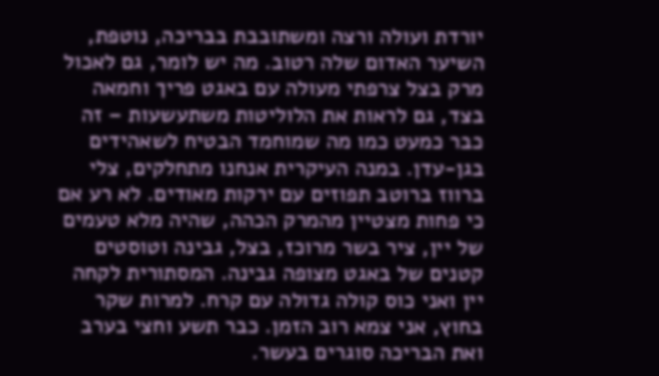יורדת ועולה ורצה ומשתובבת בבריכה, נוטפת, השיער האדום שלה רטוב. מה יש לומר, גם לאכול מרק בצל צרפתי מעולה עם באגט פריך וחמאה בצד, גם לראות את הלוליטות משתעשעות – זה כבר כמעט כמו מה שמוחמד הבטיח לשאהידים בגן-עדן. במנה העיקרית אנחנו מתחלקים, צלי ברווז ברוטב תפוזים עם ירקות מאודים. לא רע אם כי פחות מצטיין מהמרק הכהה, שהיה מלא טעמים של יין, ציר בשר מרוכז, בצל, גבינה וטוסטים קטנים של באגט מצופה גבינה. המסתורית לקחה יין ואני כוס קולה גדולה עם קרח. למרות שקר בחוץ, אני צמא רוב הזמן. כבר תשע וחצי בערב ואת הבריכה סוגרים בעשר.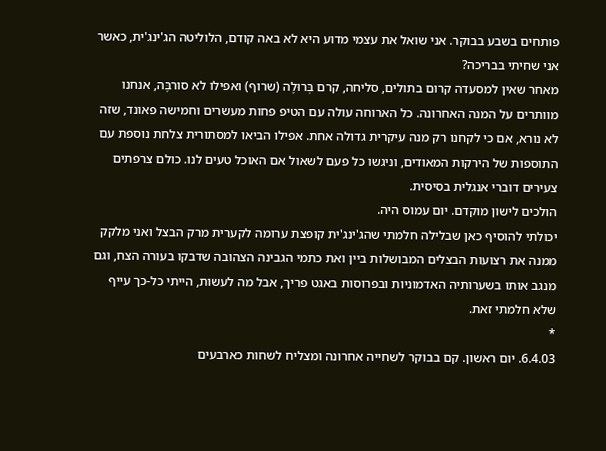פותחים בשבע בבוקר. אני שואל את עצמי מדוע היא לא באה קודם, הלוליטה הג'ינג'ית, כאשר אני שחיתי בבריכה?
מאחר שאין למסעדה קרום בתולים, סליחה, קרם בְּרוּלֶה (שרוף) ואפילו לא סורבֶּה, אנחנו מוותרים על המנה האחרונה. כל הארוחה עולה עם הטיפ פחות מעשרים וחמישה פאונד, שזה לא נורא, אם כי לקחנו רק מנה עיקרית גדולה אחת. אפילו הביאו למסתורית צלחת נוספת עם התוספות של הירקות המאודים, וניגשו כל פעם לשאול אם האוכל טעים לנו. כולם צרפתים צעירים דוברי אנגלית בסיסית.
הולכים לישון מוקדם. יום עמוס היה.
יכולתי להוסיף כאן שבלילה חלמתי שהג'ינג'ית קופצת ערומה לקערית מרק הבצל ואני מלקק ממנה את רצועות הבצלים המבושלות ביין ואת כתמי הגבינה הצהובה שדבקו בעורה הצח, וגם מנגב אותו בשערותיה האדמוניות ובפרוסות באגט פריך, אבל מה לעשות, הייתי כל-כך עייף שלא חלמתי זאת.
*
6.4.03. יום ראשון. קם בבוקר לשחייה אחרונה ומצליח לשחות כארבעים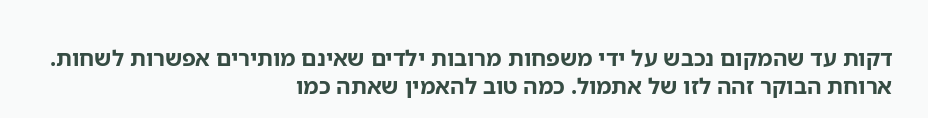דקות עד שהמקום נכבש על ידי משפחות מרובות ילדים שאינם מותירים אפשרות לשחות.
ארוחת הבוקר זהה לזו של אתמול. כמה טוב להאמין שאתה כמו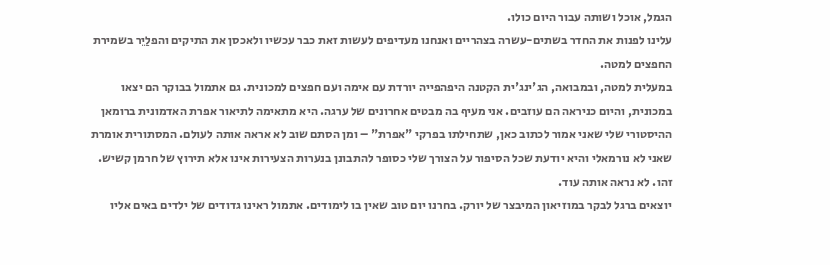הגמל, אוכל ושותה עבור היום כולו.
עלינו לפנות את החדר בשתים-עשרה בצהריים ואנחנו מעדיפים לעשות זאת כבר עכשיו ולאכסן את התיקים והפלַיֵר בשמירת החפצים למטה.
במעלית למטה, ובמבואה, הג'ינג'ית הקטנה היפהפייה יורדת עם אימה ועם חפצים למכונית. גם אתמול בבוקר הם יצאו במכונית, והיום כניראה הם עוזבים. אני מעיף בה מבטים אחרונים של ערגה. היא מתאימה לתיאור אפרת האדמונית ברומאן ההיסטורי שלי שאני אמור לכתוב כאן, שתחילתו בפרקי "אפרת" – ומן הסתם שוב לא אראה אותה לעולם. המסתורית אומרת שאני לא נורמאלי והיא יודעת שכל הסיפור על הצורך שלי כסופר להתבונן בנערות הצעירות אינו אלא תירוץ של חרמן קשיש.
זהו. לא נראה אותה עוד.
יוצאים ברגל לבקר במוזיאון המיבצר של יורק. בחרנו יום טוב שאין בו לימודים. אתמול ראינו גדודים של ילדים באים אליו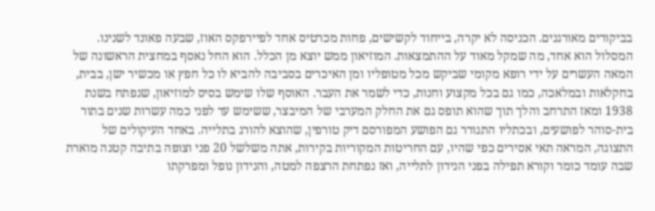בביקורים מאורגנים. הכניסה לא יקרה, בייחוד לקשישים, פחות מכרטיס אחד לפיירפקס האוז, שבעה פאונד לשנינו. המסלול הוא אחד, מה שמקל מאוד על ההתמצאות. המוזיאון ממש יוצא מן הכלל. הוא החל נאסף במחצית הראשונה של המאה העשרים על ידי רופא מקומי שביקש מכל מטופליו ומן האיכרים בסביבה להביא לו כל חפץ או מכשיר ישן, בבית, בחקלאות ובמלאכה, כמו גם בכל מקצוע וחנות, כדי לשמר את העבר. האוסף שלו שימש בסיס למוזיאון, שנפתח בשנת 1938 ומאז התרחב והלך תוך שהוא תופס גם את החלק המערבי של המיבצר, ששימש עד לפני כמה עשרות שנים בתור בית-סוהר לפושעים, ובכתליו התגורר גם הפושע המפורסם דיק טורפין, שהוצא להורג בתלייה. באחד העיקולים של התצוגה, המראה תאי אסירים כפי שהיו, עם החריטות המקוריות בקירות, אתה משלשל 20 פני וצופה בתיבה קטנה מוארת שבה עומד כומר וקורא תפילה בפני הנידון לתלייה, ואז נפתחת הרצפה למטה, והנידון נופל ומפרקתו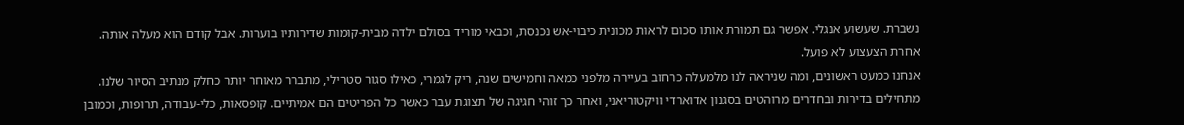נשברת. שעשוע אנגלי. אפשר גם תמורת אותו סכום לראות מכונית כיבוי-אש נכנסת, וכבאי מוריד בסולם ילדה מבית-קומות שדירותיו בוערות. אבל קודם הוא מעלה אותה. אחרת הצעצוע לא פועל.
אנחנו כמעט ראשונים, ומה שניראה לנו מלמעלה כרחוב בעיירה מלפני כמאה וחמישים שנה, ריק לגמרי, כאילו סגור סטרילי, מתברר מאוחר יותר כחלק מנתיב הסיור שלנו. מתחילים בדירות ובחדרים מרוהטים בסגנון אדוארדי וויקטוריאני, ואחר כך זוהי חגיגה של תצוגת עבר כאשר כל הפריטים הם אמיתיים. קופסאות, כלי-עבודה, תרופות, וכמובן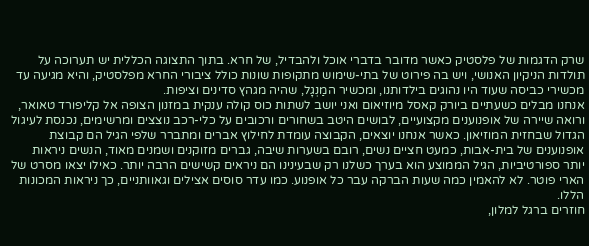שרק הדגמות של פלסטיק כאשר מדובר בדברי אוכל ולהבדיל, של חרא. בתוך התצוגה הכללית יש תערוכה על תולדות הניקיון האנושי, ויש בה פירוט של בתי-שימוש מתקופות שונות כולל ציבורי החרא מפלסטיק, והיא מגיעה עד מכשירי כביסה שעוד היו נהוגים בילדותנו, ומכשיר המַנְגָל, שהיה מגהץ סדינים וציפות.
אנחנו מבלים כשעתיים ביורק קאסל מיוזיאום ואני יושב לשתות כוס קולה ענקית במזנון הצופה אל קליפורד טאואר, ורואה שיירה של אופנוענים מקצועיים, לבושים היטב בשחורים ורכובים על כלי-רכב נוצצים ומרשימים, נכנסת לעיגול הגדול שבחזית המוזיאון. כאשר אנחנו יוצאים, הקבוצה עומדת לחילוץ אברים ומתברר שלפי הגיל הם קבוצת אופנוענים של בית-אבות, כמעט חציים נשים, רובם בשערות שיבה, גברים מזוקנים ושמנים מאוד, הנשים ניראות יותר ספורטיביות, הגיל הממוצע הוא בערך כשלנו רק שבעינינו הם ניראים קשישים הרבה יותר. כאילו יצאו מסרט של הארי פוטר. לא להאמין כמה שעות הברקה עבר כל אופנוע. כמו עדר סוסים אצילים וגאוותניים, כך ניראות המכונות הללו.
חוזרים ברגל למלון,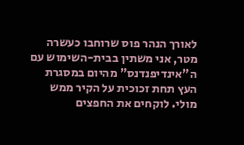לאורך הנהר פוס שרוחבו כעשרה מטר, אני משתין בבית-השימוש עם ה"אינדיפנדנס" מהיום במסגרת העץ תחת זכוכית על הקיר ממש מולי. לוקחים את החפצים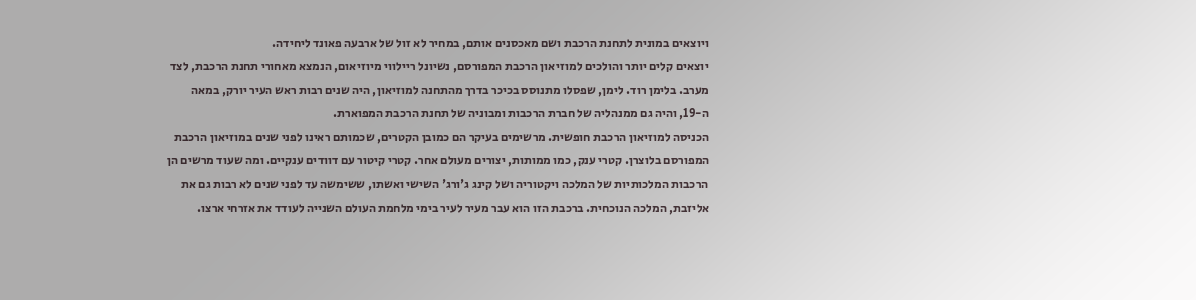ויוצאים במונית לתחנת הרכבת ושם מאכסנים אותם, במחיר לא זול של ארבעה פאונד ליחידה.
יוצאים קלים יותר והולכים למוזיאון הרכבת המפורסם, נשיונל ריילווי מיוזיאום, הנמצא מאחורי תחנת הרכבת, לצד מערב. בלימן רוד. לימן, שפסלו מתנוסס בכיכר בדרך מהתחנה למוזיאון, היה שנים רבות ראש העיר יורק, במאה ה-19, והיה גם ממנהליה של חברת הרכבות ומבוניה של תחנת הרכבת המפוארת.
הכניסה למוזיאון הרכבת חופשית. מרשימים בעיקר הם כמובן הקטרים, שכמותם ראינו לפני שנים במוזיאון הרכבת המפורסם בלוצרן. קטרי ענק, כמו ממותות, יצורים מעולם אחר. קטרי קיטור עם דוודים ענקיים. ומה שעוד מרשים הן הרכבות המלכותיות של המלכה ויקטוריה ושל קינג ג'ורג' השישי ואשתו, ששימשה עד לפני שנים לא רבות גם את אליזבת, המלכה הנוכחית. ברכבת הזו הוא עבר מעיר לעיר בימי מלחמת העולם השנייה לעודד את אזרחי ארצו.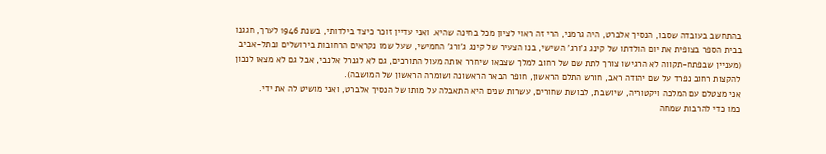בהתחשב בעובדה שסבו, הנסיך אלברט, היה גרמני, הרי זה ראוי לציון מכל בחינה שהיא. ואני עדיין זוכר כיצד בילדותי, בשנת 1946 לערך, חגגנו בבית הספר בצופית את יום הולדתו של קינג ג'ורג' השישי, בנו הצעיר של קינג ג'ורג' החמישי, שעל שמו נקראים הרחובות בירושלים ובתל-אביב (מעניין שבפתח-תקווה לא הרגישו צורך לתת שם של רחוב למלך שצבאו שיחרר אותה מעול התורכים, גם לא לגנרל אלנבי, אבל גם לא מצאו לנכון להקצות רחוב נפרד על שם יהודה ראב, חורש התלם הראשון, חופר הבאר הראשונה ושומרה הראשון של המושבה).
אני מצטלם עם המלכה ויקטוריה, שיושבת, לבושת שחורים, עשרות שנים היא התאבלה על מותו של הנסיך אלברט, ואני מושיט לה את ידי.
כמו כדי להרבות שמחה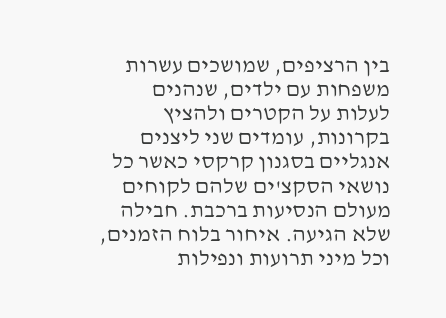בין הרציפים, שמושכים עשרות משפחות עם ילדים, שנהנים לעלות על הקטרים ולהציץ בקרונות, עומדים שני ליצנים אנגליים בסגנון קרקסי כאשר כל נושאי הסקצ'ים שלהם לקוחים מעולם הנסיעות ברכבת. חבילה שלא הגיעה. איחור בלוח הזמנים, וכל מיני תרועות ונפילות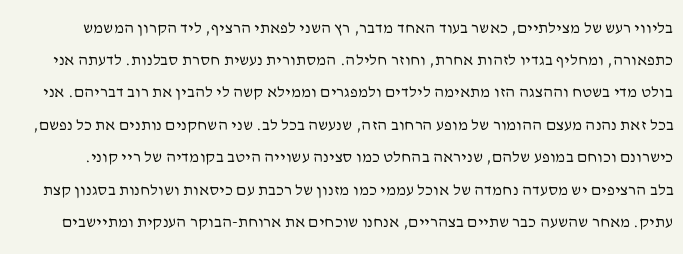בליווי רעש של מצילתיים, כאשר בעוד האחד מדבר, רץ השני לפאתי הרציף, ליד הקרון המשמש כתפאורה, ומחליף בגדיו לזהות אחרת, וחוזר חלילה. המסתורית נעשית חסרת סבלנות. לדעתה אני בולט מדי בשטח וההצגה הזו מתאימה לילדים ולמפגרים וממילא קשה לי להבין את רוב דבריהם. אני בכל זאת נהנה מעצם ההומור של מופע הרחוב הזה, שנעשה בכל לב. שני השחקנים נותנים את כל נפשם, כישרונם וכוחם במופע שלהם, שניראה בהחלט כמו סצינה עשוייה היטב בקומדיה של ריי קוני.
בלב הרציפים יש מסעדה נחמדה של אוכל עממי כמו מזנון של רכבת עם כיסאות ושולחנות בסגנון קצת עתיק. מאחר שהשעה כבר שתיים בצהריים, אנחנו שוכחים את ארוחת-הבוקר הענקית ומתיישבים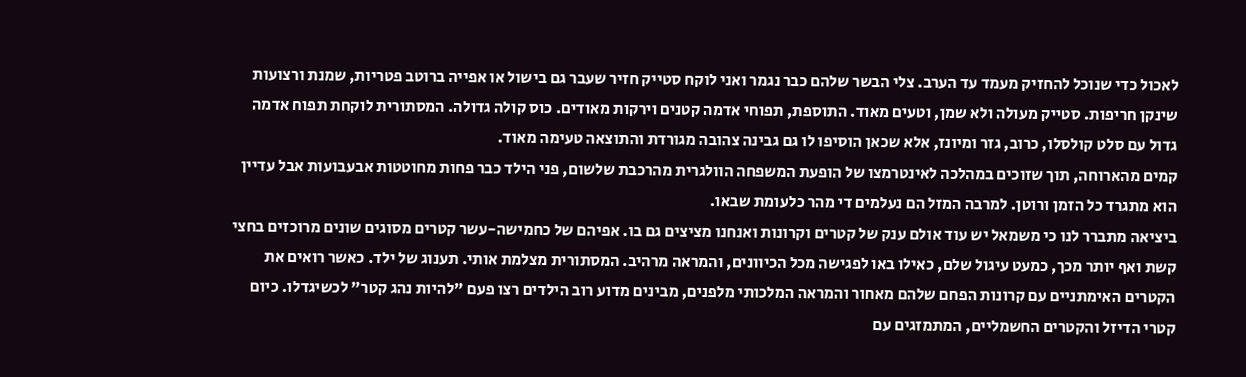לאכול כדי שנוכל להחזיק מעמד עד הערב. צלי הבשר שלהם כבר נגמר ואני לוקח סטייק חזיר שעבר גם בישול או אפייה ברוטב פטריות, שמנת ורצועות שינקן חריפות. סטייק מעולה ולא שמן, וטעים מאוד. התוספת, תפוחי אדמה קטנים וירקות מאודים. כוס קולה גדולה. המסתורית לוקחת תפוח אדמה גדול עם סלט קולסלו, כרוב, גזר ומיונז, אלא שכאן הוסיפו לו גם גבינה צהובה מגורדת והתוצאה טעימה מאוד.
קמים מהארוחה, תוך שזוכים במהלכה לאינטרמצו של הופעת המשפחה הוולגרית מהרכבת שלשום, פני הילד כבר פחות מחוטטות אבעבועות אבל עדיין הוא מתגרד כל הזמן ורוטן. למרבה המזל הם נעלמים די מהר כלעומת שבאו.
ביציאה מתברר לנו כי משמאל יש עוד אולם ענק של קטרים וקרונות ואנחנו מציצים גם בו. אפיהם של כחמישה-עשר קטרים מסוגים שונים מרוכזים בחצי קשת ואף יותר מכך, כמעט עיגול שלם, כאילו באו לפגישה מכל הכיוונים, והמראה מרהיב. המסתורית מצלמת אותי. תענוג של ילד. כאשר רואים את הקטרים האימתניים עם קרונות הפחם שלהם מאחור והמראה המלכותי מלפנים, מבינים מדוע רוב הילדים רצו פעם "להיות נהג קטר" לכשיגדלו. כיום קטרי הדיזל והקטרים החשמליים, המתמזגים עם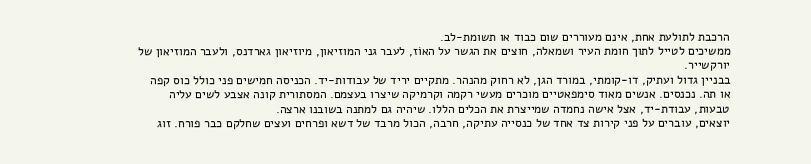הרכבת לתולעת אחת, אינם מעוררים שום כבוד או תשומת-לב.
ממשיכים לטייל לתוך חומת העיר ושמאלה, חוצים את הגשר על האוֹז, לעבר גני המוזיאון, מיוזיאון גארדנס, ולעבר המוזיאון של יורקשייר.
בבניין גדול ועתיק, דו-קומתי, במורד הגן, לא רחוק מהנהר. מתקיים יריד של עבודות-יד. הכניסה חמישים פני כולל כוס קפה או תה. נכנסים. אנשים מאוד סימפאטיים מוכרים מעשי רקמה וקרמיקה שיצרו בעצמם. המסתורית קונה אצבע לשים עליה טבעות, עבודת-יד, אצל אישה נחמדה שמייצרת את הכלים הללו. שיהיה גם למתנה בשובנו ארצה.
יוצאים, עוברים על פני קירות צד אחד של כנסייה עתיקה, חרבה, הכול מרבד של דשא ופרחים ועצים שחלקם כבר פורח. זוג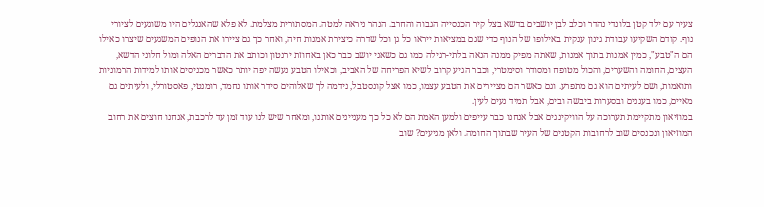צעיר עם ילד קטן בלונדי נהדר וכלב לבן יושבים בדשא בצל קיר הכנסייה הגבוה והחרב. הנהר ניראה למטה. המסתורית מצלמת. לא פלא שהאנגלים היו משוגעים לציורי נוף. קודם השקיעו עבודת גינון ענקית באילופו של הנוף כדי שגם במציאות ייראו כל גן וכל שדרה כיצירת אמנות חיה, ואחר כך גם ציירו את הנופים המשגעים שיצרו כאילו הם ה"טבע", כמין אמנות בתוך אמנות, שאתה מפיק ממנה הנאה בלתי-רגילה כמו גם כשאני יושב כבר כאן באחוזת ירנטון וכותב את הדברים האלה ומול חלוני הדשא, העצים, החומה והשערים, והכול מטופח ומסודר וסימטרי, וכבר הגיע קרוב לשיא הפריחה של האביב, וכאילו הטבע נעשה יפה יותר כאשר מכניסים אותו למידות הרמוניות ותואמות, ושם לעיתים הוא גם מתפרע. וגם כאשר הם מציירים את הטבע עצמו, כמו אצל קונסטבל, נידמה לך שאלוהים סידר אותו נחמד, רומנטי, פאסטורלי, ולעיתים גם מאיים, כמו בעננים ובסערות ביבשה ובים, אבל תמיד נעים לעין.
במוזיאון מתקיימת תערוכה על הוויקינגים אבל אנחנו כבר עייפים ולמען האמת הם לא כל כך מעניינים אותנו, ומאחר שיש לנו עוד זמן עד לרכבת, אנחנו חוצים את רחוב המוזיאון ונכנסים שוב לרחובות הקטנים של העיר שבתוך החומה. ולאן מגיעים? שוב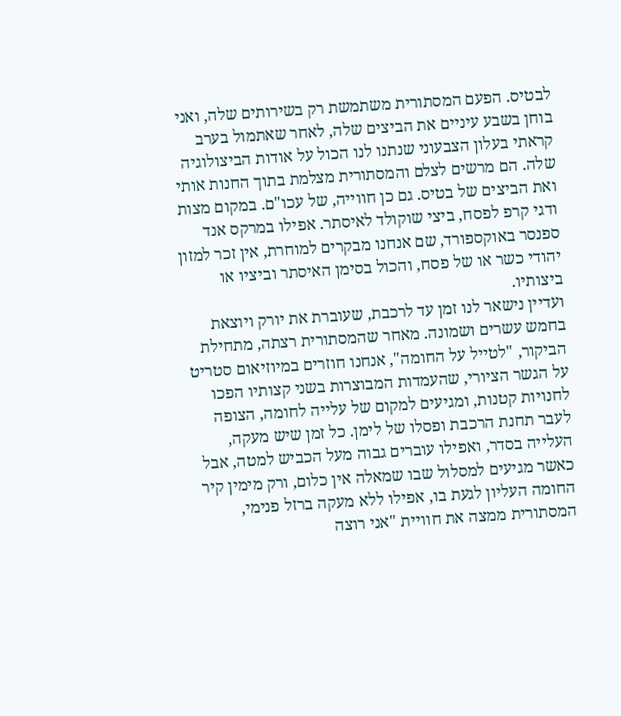לבטיס. הפעם המסתורית משתמשת רק בשירותים שלה, ואני בוחן בשבע עיניים את הביצים שלה, לאחר שאתמול בערב קראתי בעלון הצבעוני שנתנו לנו הכול על אודות הביצולוגיה שלה. הם מרשים לצלם והמסתורית מצלמת בתוך החנות אותי ואת הביצים של בטיס. גם כן חווייה, של עכו"ם. במקום מצות ודגי קרפ לפסח, ביצי שוקולד לאיסתר. אפילו במרקס אנד ספנסר באוקספורד, שם אנחנו מבקרים למוחרת, אין זכר למזון יהודי כשר או של פסח, והכול בסימן האיסתר וביציו או ביצותיו.
ועדיין נישאר לנו זמן עד לרכבת, שעוברת את יורק ויוצאת בחמש עשרים ושמונה. מאחר שהמסתורית רצתה, מתחילת הביקור, "לטייל על החומה", אנחנו חוזרים במיוזיאום סטריט על הגשר הציורי, שהעמדות המבוצרות בשני קצותיו הפכו לחנויות קטנות, ומגיעים למקום של עלייה לחומה, הצופה לעבר תחנת הרכבת ופסלו של לימן. כל זמן שיש מעקה, העלייה בסדר, ואפילו עוברים גבוה מעל הכביש למטה, אבל כאשר מגיעים למסלול שבו שמאלה אין כלום, ורק מימין קיר החומה העליון לגעת בו, אפילו ללא מעקה ברזל פנימי, המסתורית ממצה את חוויית "אני רוצה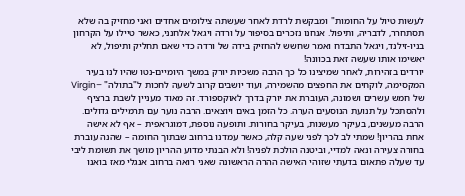לעשות טיול על החומות" ומבקשת לרדת לאחר שעשתה צילומים אחדים ואני מחזיק בה שלא תסתחרר, לדבריה, ותיפול. אנחנו נזכרים בסיפור על ורדה ויגאל אלחנני, כאשר טיילו על הקרחון בניו-זילנד, ויגאל התבדח ואמר שחשש להחזיק בידה של ורדה כדי שאם תחליק ותיפול, לא יאשימו אותו שעשה זאת בכוונה!
יורדים בזהירות, לאחר שמיצינו כל כך הרבה משכיות יורק במשך היומיים-נטו שהיו לנו בעיר המקסימה, לוקחים את החפצים מהשמירה, ועוד יושבים קרוב לשעה לחכות ל"בתולה" –Virgin של חמש עשרים ושמונה, העוברת את יורק בדרך לאוקספורד. זה מאוד מעניין לשבת ברציף ולהסתכל על תנועת הנוסעים הערה. כל הזמן באים ויוצאים. הרבה נוער עם תרמילים גדולים. הרבה מעשנים, בעיקר מעשנות, בעיקר בחורות. ותופעה נוספת, דמוגראפית – אף לא אישה אחת בהריון! שמתי לב לכך לפני שעה קלה, כאשר עמדנו ברחוב שבתוך החומה – שהנה עוברת בחורה צעירה ונאה למדיי, וביטנה הולכת לפניה! ולא הבנתי מדוע ההריון מושך את תשומת ליבי עד שעלה פתאום בדעתי שזוהי האישה ההרה הראשונה שאני רואה ברחוב אנגלי מאז בואנו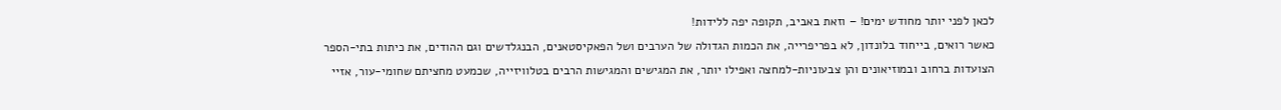לכאן לפני יותר מחודש ימים! – וזאת באביב, תקופה יפה ללידות!
כאשר רואים, בייחוד בלונדון, לא בפריפרייה, את הכמות הגדולה של הערבים ושל הפאקיסטאנים, הבנגלדשים וגם ההודים, את כיתות בתי-הספר הצועדות ברחוב ובמוזיאונים והן צבעוניות-למחצה ואפילו יותר, את המגישים והמגישות הרבים בטלוויזייה, שכמעט מחציתם שחומי-עור, אזיי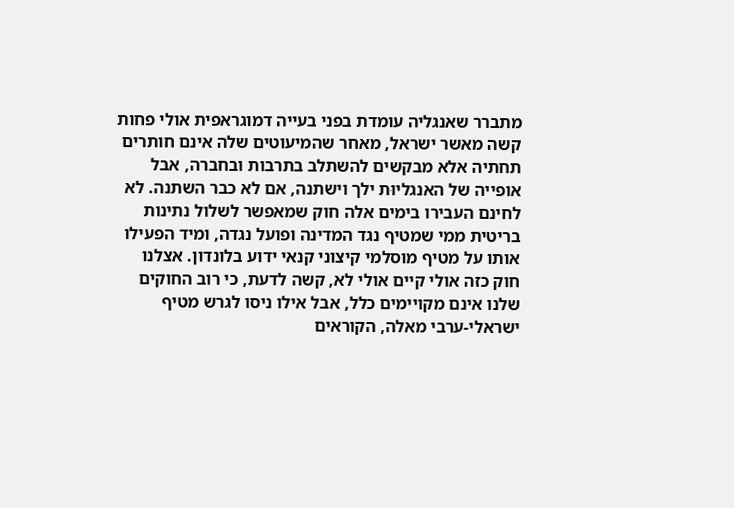מתברר שאנגליה עומדת בפני בעייה דמוגראפית אולי פחות קשה מאשר ישראל, מאחר שהמיעוטים שלה אינם חותרים תחתיה אלא מבקשים להשתלב בתרבות ובחברה, אבל אופייה של האנגליוּת ילך וישתנה, אם לא כבר השתנה. לא לחינם העבירו בימים אלה חוק שמאפשר לשלול נתינות בריטית ממי שמטיף נגד המדינה ופועל נגדה, ומיד הפעילו אותו על מטיף מוסלמי קיצוני קנאי ידוע בלונדון. אצלנו חוק כזה אולי קיים אולי לא, קשה לדעת, כי רוב החוקים שלנו אינם מקויימים כלל, אבל אילו ניסו לגרש מטיף ישראלי-ערבי מאלה, הקוראים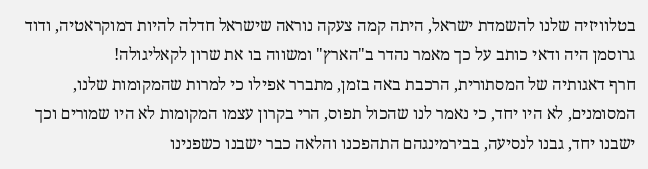בטלוויזיה שלנו להשמדת ישראל, היתה קמה צעקה נוראה שישראל חדלה להיות דמוקראטיה, ודוד גרוסמן היה ודאי כותב על כך מאמר נהדר ב"הארץ" ומשווה בו את שרון לקאליגולה!
חרף דאגותיה של המסתורית, הרכבת באה בזמן, מתברר אפילו כי למרות שהמקומות שלנו, המסומנים, לא היו יחד, כי נאמר לנו שהכול תפוס, הרי בקרון עצמו המקומות לא היו שמורים וכך ישבנו יחד, גבנו לנסיעה, בבירמינגהם התהפכנו והלאה כבר ישבנו כשפנינו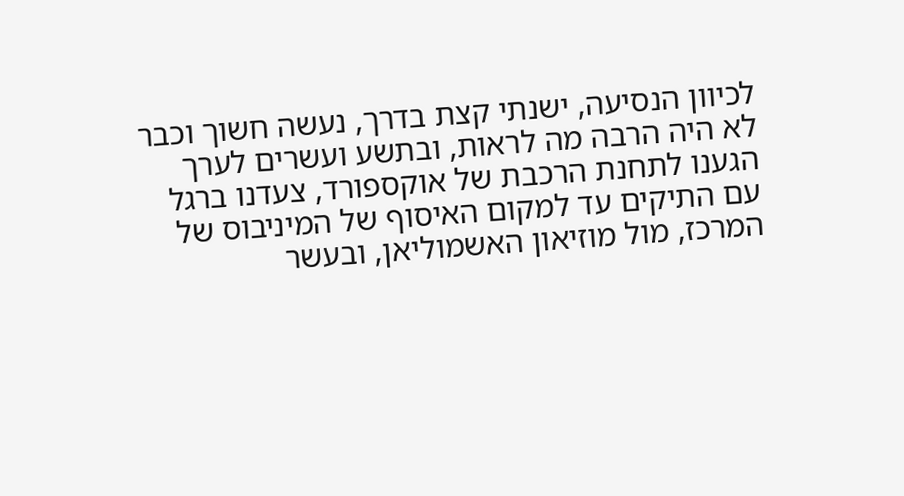לכיוון הנסיעה, ישנתי קצת בדרך, נעשה חשוך וכבר לא היה הרבה מה לראות, ובתשע ועשרים לערך הגענו לתחנת הרכבת של אוקספורד, צעדנו ברגל עם התיקים עד למקום האיסוף של המיניבוס של המרכז, מול מוזיאון האשמוליאן, ובעשר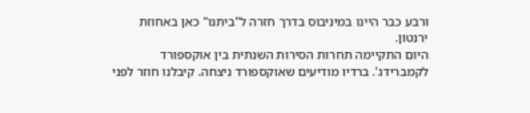ורבע כבר היינו במיניבוס בדרך חזרה ל"ביתנו" כאן באחוזת ירנטון.
היום התקיימה תחרות הסירות השנתית בין אוקספורד לקמברידג'. ברדיו מודיעים שאוקספורד ניצחה. קיבלנו חוזר לפני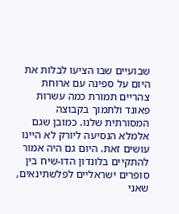שבועיים שבו הציעו לבלות את היום על ספינה עם ארוחת צהריים תמורת כמה עשרות פאונד ולתמוך בקבוצה המסורתית שלנו. כמובן שגם אלמלא הנסיעה ליורק לא היינו עושים זאת. היום גם היה אמור להתקיים בלונדון הדו-שיח בין סופרים ישראליים לפלשתינאים, שאני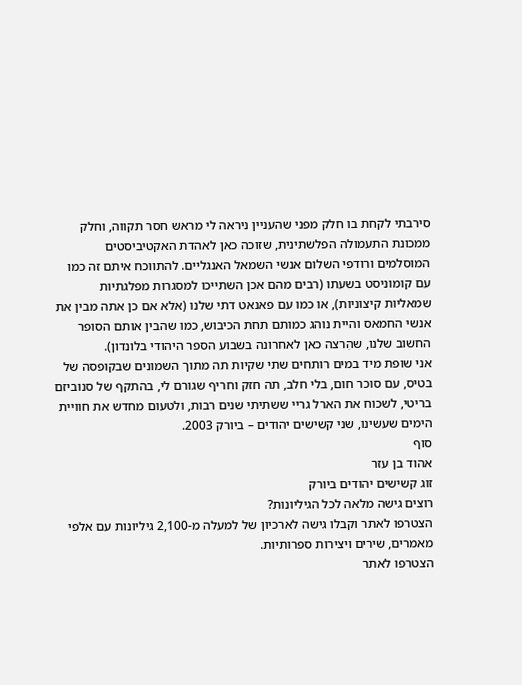סירבתי לקחת בו חלק מפני שהעניין ניראה לי מראש חסר תקווה, וחלק ממכונת התעמולה הפלשתינית, שזוכה כאן לאהדת האקטיביסטים המוסלמים ורודפי השלום אנשי השמאל האנגליים. להתווכח איתם זה כמו עם קומוניסט בשעתו (רבים מהם אכן השתייכו למסגרות מפלגתיות שמאליות קיצוניות), או כמו עם פאנאט דתי שלנו (אלא אם כן אתה מבין את אנשי החמאס והיית נוהג כמותם תחת הכיבוש, כמו שהבין אותם הסופר החשוב שלנו, שהִרצה כאן לאחרונה בשבוע הספר היהודי בלונדון).
אני שופת מיד במים רותחים שתי שקיות תה מתוך השמונים שבקופסה של בטיס, עם סוכר חום, בלי חלב, תה חזק וחריף שגורם לי, בהתקף של סנוביזם בריטי, לשכוח את הארל גריי ששתיתי שנים רבות, ולטעום מחדש את חוויית הימים שעשינו, שני קשישים יהודים – ביורק 2003.
סוף
אהוד בן עזר
זוג קשישים יהודים ביורק
רוצים גישה מלאה לכל הגיליונות?
הצטרפו לאתר וקבלו גישה לארכיון של למעלה מ-2,100 גיליונות עם אלפי מאמרים, שירים ויצירות ספרותיות.
הצטרפו לאתר